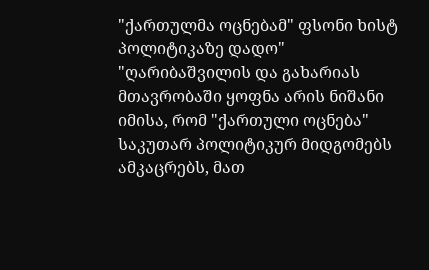"ქართულმა ოცნებამ" ფსონი ხისტ პოლიტიკაზე დადო"
"ღარიბაშვილის და გახარიას მთავრობაში ყოფნა არის ნიშანი იმისა, რომ "ქართული ოცნება" საკუთარ პოლიტიკურ მიდგომებს ამკაცრებს, მათ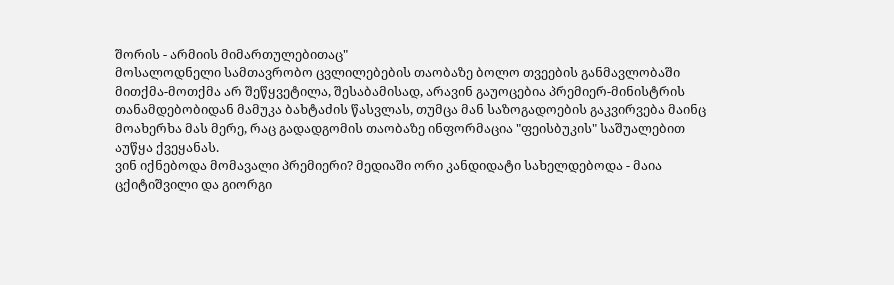შორის - არმიის მიმართულებითაც"
მოსალოდნელი სამთავრობო ცვლილებების თაობაზე ბოლო თვეების განმავლობაში მითქმა-მოთქმა არ შეწყვეტილა, შესაბამისად, არავინ გაუოცებია პრემიერ-მინისტრის თანამდებობიდან მამუკა ბახტაძის წასვლას, თუმცა მან საზოგადოების გაკვირვება მაინც მოახერხა მას მერე, რაც გადადგომის თაობაზე ინფორმაცია "ფეისბუკის" საშუალებით აუწყა ქვეყანას.
ვინ იქნებოდა მომავალი პრემიერი? მედიაში ორი კანდიდატი სახელდებოდა - მაია ცქიტიშვილი და გიორგი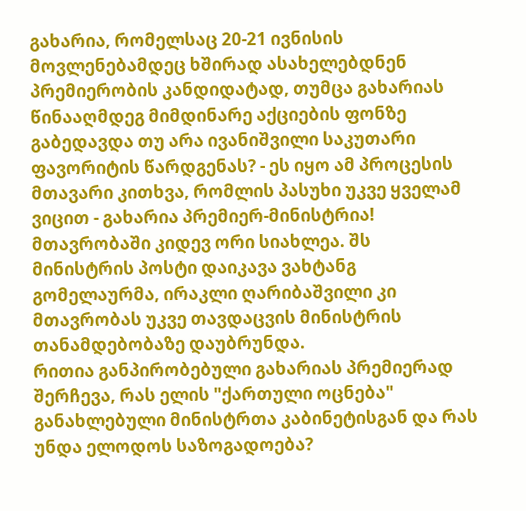გახარია, რომელსაც 20-21 ივნისის მოვლენებამდეც ხშირად ასახელებდნენ პრემიერობის კანდიდატად, თუმცა გახარიას წინააღმდეგ მიმდინარე აქციების ფონზე გაბედავდა თუ არა ივანიშვილი საკუთარი ფავორიტის წარდგენას? - ეს იყო ამ პროცესის მთავარი კითხვა, რომლის პასუხი უკვე ყველამ ვიცით - გახარია პრემიერ-მინისტრია!
მთავრობაში კიდევ ორი სიახლეა. შს მინისტრის პოსტი დაიკავა ვახტანგ გომელაურმა, ირაკლი ღარიბაშვილი კი მთავრობას უკვე თავდაცვის მინისტრის თანამდებობაზე დაუბრუნდა.
რითია განპირობებული გახარიას პრემიერად შერჩევა, რას ელის "ქართული ოცნება" განახლებული მინისტრთა კაბინეტისგან და რას უნდა ელოდოს საზოგადოება?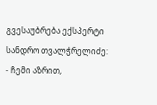გვესაუბრება ექსპერტი სანდრო თვალჭრელიძე:
- ჩემი აზრით,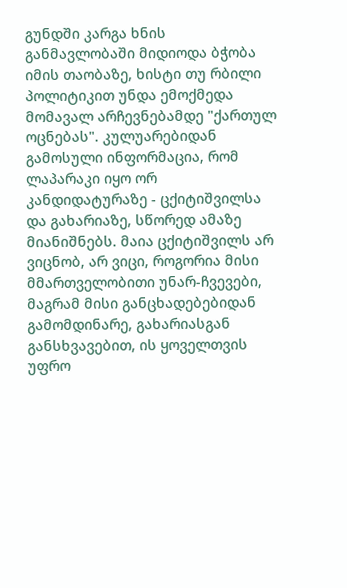გუნდში კარგა ხნის განმავლობაში მიდიოდა ბჭობა იმის თაობაზე, ხისტი თუ რბილი პოლიტიკით უნდა ემოქმედა მომავალ არჩევნებამდე "ქართულ ოცნებას". კულუარებიდან გამოსული ინფორმაცია, რომ ლაპარაკი იყო ორ კანდიდატურაზე - ცქიტიშვილსა და გახარიაზე, სწორედ ამაზე მიანიშნებს. მაია ცქიტიშვილს არ ვიცნობ, არ ვიცი, როგორია მისი მმართველობითი უნარ-ჩვევები, მაგრამ მისი განცხადებებიდან გამომდინარე, გახარიასგან განსხვავებით, ის ყოველთვის უფრო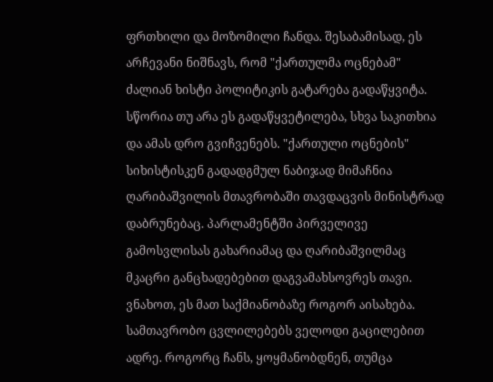ფრთხილი და მოზომილი ჩანდა. შესაბამისად, ეს არჩევანი ნიშნავს, რომ "ქართულმა ოცნებამ" ძალიან ხისტი პოლიტიკის გატარება გადაწყვიტა. სწორია თუ არა ეს გადაწყვეტილება, სხვა საკითხია და ამას დრო გვიჩვენებს. "ქართული ოცნების" სიხისტისკენ გადადგმულ ნაბიჯად მიმაჩნია ღარიბაშვილის მთავრობაში თავდაცვის მინისტრად დაბრუნებაც. პარლამენტში პირველივე გამოსვლისას გახარიამაც და ღარიბაშვილმაც მკაცრი განცხადებებით დაგვამახსოვრეს თავი. ვნახოთ, ეს მათ საქმიანობაზე როგორ აისახება. სამთავრობო ცვლილებებს ველოდი გაცილებით ადრე. როგორც ჩანს, ყოყმანობდნენ, თუმცა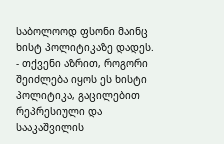საბოლოოდ ფსონი მაინც ხისტ პოლიტიკაზე დადეს.
- თქვენი აზრით, როგორი შეიძლება იყოს ეს ხისტი პოლიტიკა, გაცილებით რეპრესიული და სააკაშვილის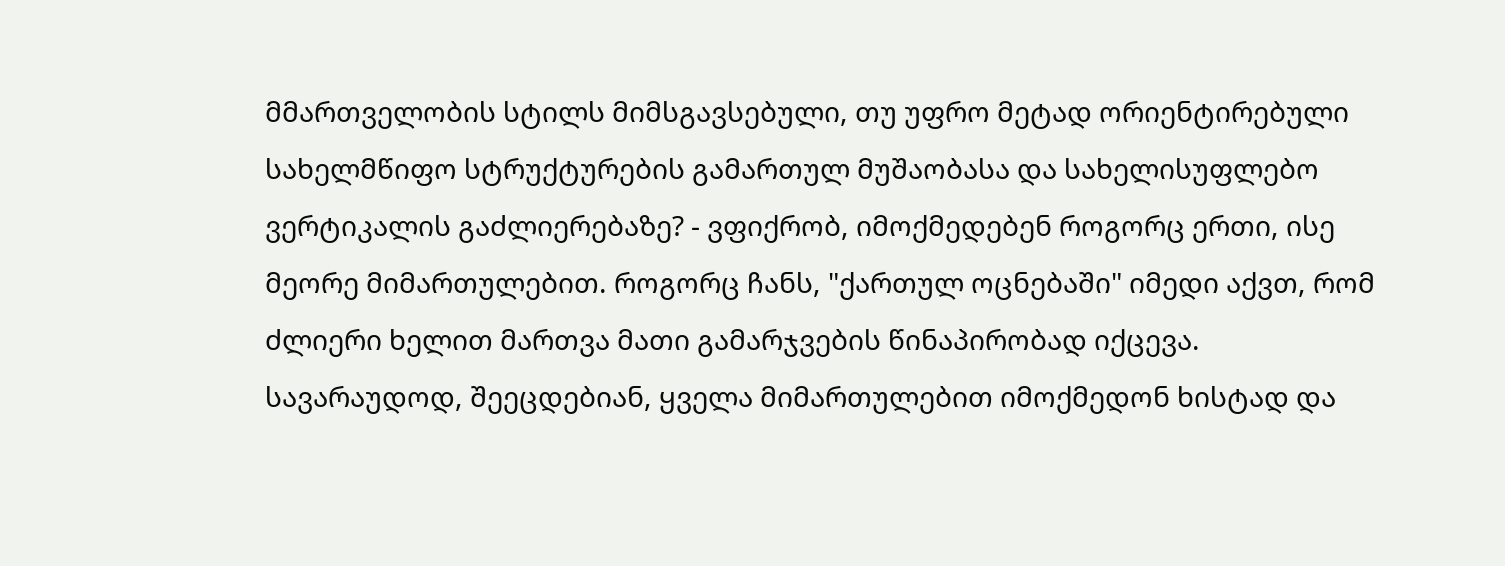მმართველობის სტილს მიმსგავსებული, თუ უფრო მეტად ორიენტირებული სახელმწიფო სტრუქტურების გამართულ მუშაობასა და სახელისუფლებო ვერტიკალის გაძლიერებაზე? - ვფიქრობ, იმოქმედებენ როგორც ერთი, ისე მეორე მიმართულებით. როგორც ჩანს, "ქართულ ოცნებაში" იმედი აქვთ, რომ ძლიერი ხელით მართვა მათი გამარჯვების წინაპირობად იქცევა. სავარაუდოდ, შეეცდებიან, ყველა მიმართულებით იმოქმედონ ხისტად და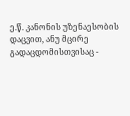ე.წ. კანონის უზენაესობის დაცვით, ანუ მცირე გადაცდომისთვისაც -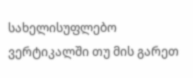სახელისუფლებო ვერტიკალში თუ მის გარეთ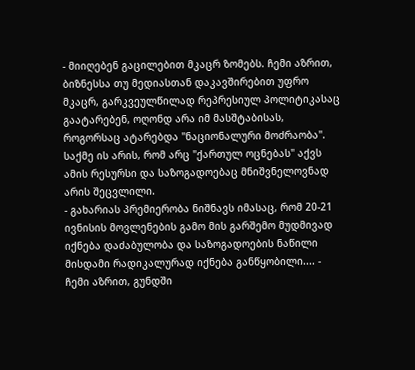- მიიღებენ გაცილებით მკაცრ ზომებს. ჩემი აზრით, ბიზნესსა თუ მედიასთან დაკავშირებით უფრო მკაცრ, გარკვეულწილად რეპრესიულ პოლიტიკასაც გაატარებენ, ოღონდ არა იმ მასშტაბისას, როგორსაც ატარებდა "ნაციონალური მოძრაობა". საქმე ის არის, რომ არც "ქართულ ოცნებას" აქვს ამის რესურსი და საზოგადოებაც მნიშვნელოვნად არის შეცვლილი.
- გახარიას პრემიერობა ნიშნავს იმასაც, რომ 20-21 ივნისის მოვლენების გამო მის გარშემო მუდმივად იქნება დაძაბულობა და საზოგადოების ნაწილი მისდამი რადიკალურად იქნება განწყობილი.... - ჩემი აზრით, გუნდში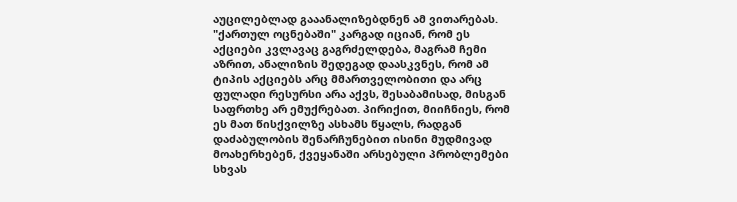აუცილებლად გააანალიზებდნენ ამ ვითარებას.
"ქართულ ოცნებაში" კარგად იციან, რომ ეს აქციები კვლავაც გაგრძელდება, მაგრამ ჩემი აზრით, ანალიზის შედეგად დაასკვნეს, რომ ამ ტიპის აქციებს არც მმართველობითი და არც ფულადი რესურსი არა აქვს, შესაბამისად, მისგან საფრთხე არ ემუქრებათ. პირიქით, მიიჩნიეს, რომ ეს მათ წისქვილზე ასხამს წყალს, რადგან დაძაბულობის შენარჩუნებით ისინი მუდმივად მოახერხებენ, ქვეყანაში არსებული პრობლემები სხვას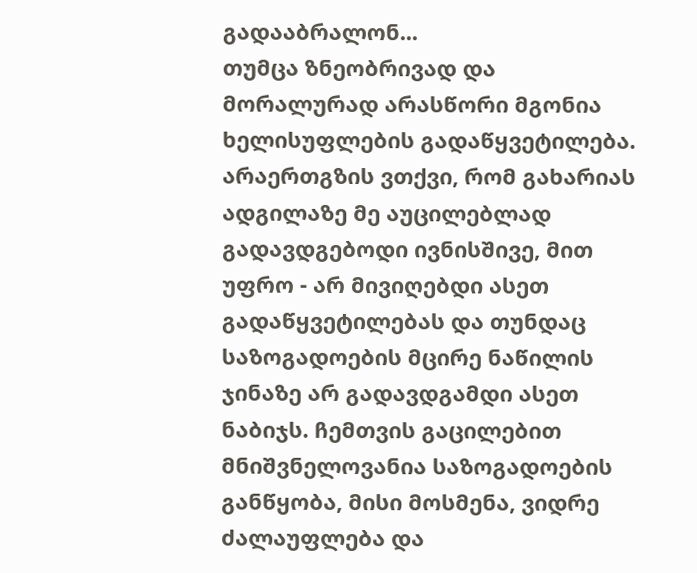გადააბრალონ...
თუმცა ზნეობრივად და მორალურად არასწორი მგონია ხელისუფლების გადაწყვეტილება. არაერთგზის ვთქვი, რომ გახარიას ადგილაზე მე აუცილებლად გადავდგებოდი ივნისშივე, მით უფრო - არ მივიღებდი ასეთ გადაწყვეტილებას და თუნდაც საზოგადოების მცირე ნაწილის ჯინაზე არ გადავდგამდი ასეთ ნაბიჯს. ჩემთვის გაცილებით მნიშვნელოვანია საზოგადოების განწყობა, მისი მოსმენა, ვიდრე ძალაუფლება და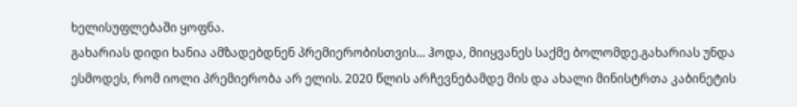ხელისუფლებაში ყოფნა.
გახარიას დიდი ხანია ამზადებდნენ პრემიერობისთვის... ჰოდა, მიიყვანეს საქმე ბოლომდე.გახარიას უნდა ესმოდეს, რომ იოლი პრემიერობა არ ელის. 2020 წლის არჩევნებამდე მის და ახალი მინისტრთა კაბინეტის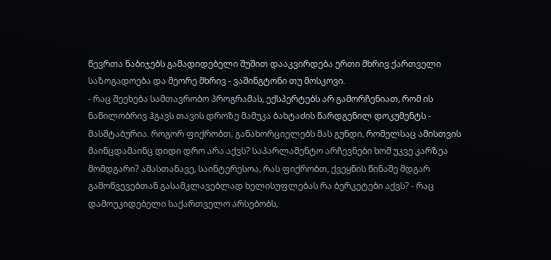წევრთა ნაბიჯებს გამადიდებელი შუშით დააკვირდება ერთი მხრივ ქართველი საზოგადოება და მეორე მხრივ - ვაშინგტონი თუ მოსკოვი.
- რაც შეეხება სამთავრობო პროგრამას, ექსპერტებს არ გამორჩენიათ, რომ ის ნაწილობრივ ჰგავს თავის დროზე მამუკა ბახტაძის წარდგენილ დოკუმენტს - მასშტაბურია. როგორ ფიქრობთ, განახორციელებს მას გუნდი, რომელსაც ამისთვის მაინცდამაინც დიდი დრო არა აქვს? საპარლამენტო არჩევნები ხომ უკვე კარზეა მომდგარი? ამასთანავე, საინტერესოა, რას ფიქრობთ, ქვეყნის წინაშე მდგარ გამოწვევებთან გასამკლავებლად ხელისუფლებას რა ბერკეტები აქვს? - რაც დამოუკიდებელი საქართველო არსებობს,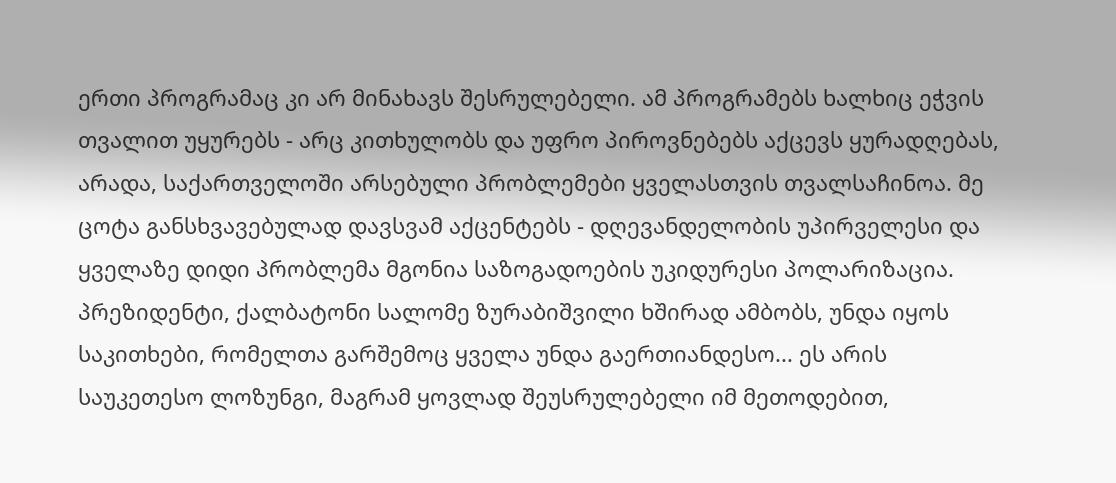ერთი პროგრამაც კი არ მინახავს შესრულებელი. ამ პროგრამებს ხალხიც ეჭვის თვალით უყურებს - არც კითხულობს და უფრო პიროვნებებს აქცევს ყურადღებას, არადა, საქართველოში არსებული პრობლემები ყველასთვის თვალსაჩინოა. მე ცოტა განსხვავებულად დავსვამ აქცენტებს - დღევანდელობის უპირველესი და ყველაზე დიდი პრობლემა მგონია საზოგადოების უკიდურესი პოლარიზაცია. პრეზიდენტი, ქალბატონი სალომე ზურაბიშვილი ხშირად ამბობს, უნდა იყოს საკითხები, რომელთა გარშემოც ყველა უნდა გაერთიანდესო... ეს არის საუკეთესო ლოზუნგი, მაგრამ ყოვლად შეუსრულებელი იმ მეთოდებით,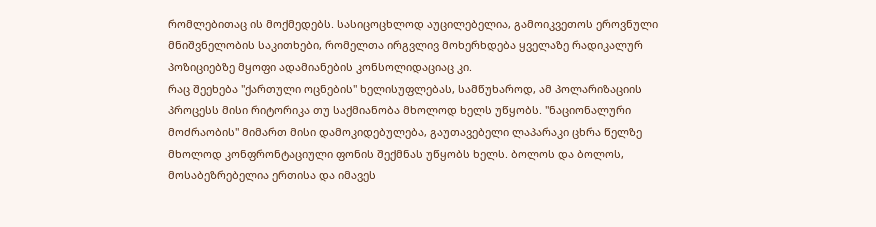რომლებითაც ის მოქმედებს. სასიცოცხლოდ აუცილებელია, გამოიკვეთოს ეროვნული მნიშვნელობის საკითხები, რომელთა ირგვლივ მოხერხდება ყველაზე რადიკალურ პოზიციებზე მყოფი ადამიანების კონსოლიდაციაც კი.
რაც შეეხება "ქართული ოცნების" ხელისუფლებას, სამწუხაროდ, ამ პოლარიზაციის პროცესს მისი რიტორიკა თუ საქმიანობა მხოლოდ ხელს უწყობს. "ნაციონალური მოძრაობის" მიმართ მისი დამოკიდებულება, გაუთავებელი ლაპარაკი ცხრა წელზე მხოლოდ კონფრონტაციული ფონის შექმნას უწყობს ხელს. ბოლოს და ბოლოს, მოსაბეზრებელია ერთისა და იმავეს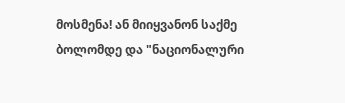მოსმენა! ან მიიყვანონ საქმე ბოლომდე და "ნაციონალური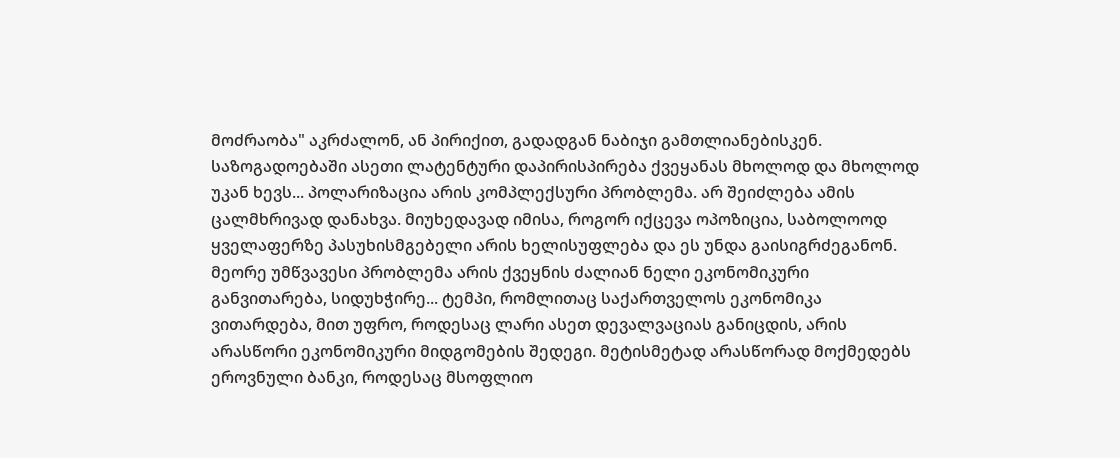მოძრაობა" აკრძალონ, ან პირიქით, გადადგან ნაბიჯი გამთლიანებისკენ. საზოგადოებაში ასეთი ლატენტური დაპირისპირება ქვეყანას მხოლოდ და მხოლოდ უკან ხევს... პოლარიზაცია არის კომპლექსური პრობლემა. არ შეიძლება ამის ცალმხრივად დანახვა. მიუხედავად იმისა, როგორ იქცევა ოპოზიცია, საბოლოოდ ყველაფერზე პასუხისმგებელი არის ხელისუფლება და ეს უნდა გაისიგრძეგანონ.
მეორე უმწვავესი პრობლემა არის ქვეყნის ძალიან ნელი ეკონომიკური განვითარება, სიდუხჭირე... ტემპი, რომლითაც საქართველოს ეკონომიკა ვითარდება, მით უფრო, როდესაც ლარი ასეთ დევალვაციას განიცდის, არის არასწორი ეკონომიკური მიდგომების შედეგი. მეტისმეტად არასწორად მოქმედებს ეროვნული ბანკი, როდესაც მსოფლიო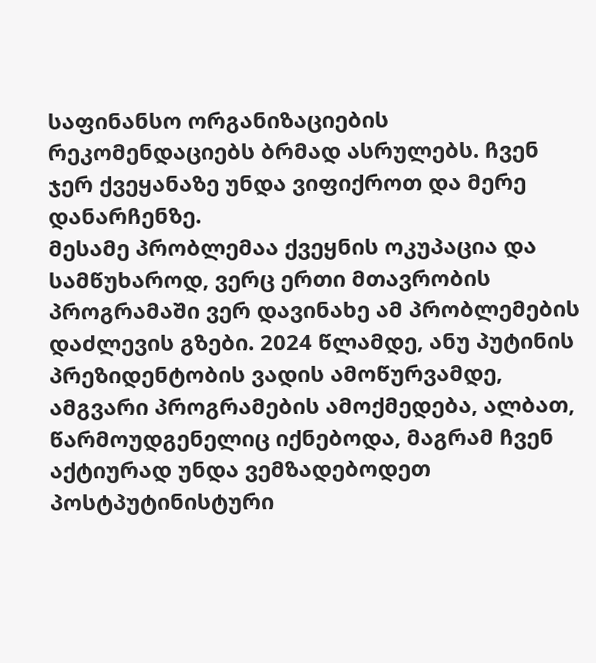საფინანსო ორგანიზაციების რეკომენდაციებს ბრმად ასრულებს. ჩვენ ჯერ ქვეყანაზე უნდა ვიფიქროთ და მერე დანარჩენზე.
მესამე პრობლემაა ქვეყნის ოკუპაცია და სამწუხაროდ, ვერც ერთი მთავრობის პროგრამაში ვერ დავინახე ამ პრობლემების დაძლევის გზები. 2024 წლამდე, ანუ პუტინის პრეზიდენტობის ვადის ამოწურვამდე, ამგვარი პროგრამების ამოქმედება, ალბათ, წარმოუდგენელიც იქნებოდა, მაგრამ ჩვენ აქტიურად უნდა ვემზადებოდეთ პოსტპუტინისტური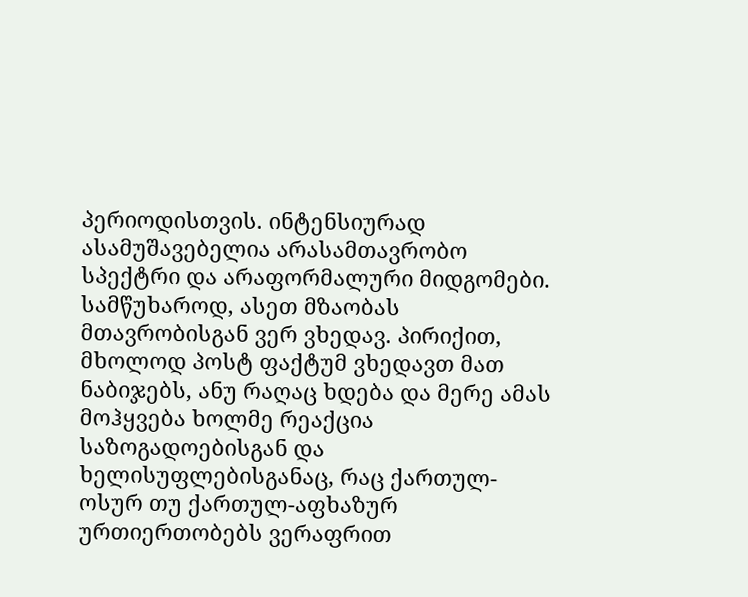პერიოდისთვის. ინტენსიურად ასამუშავებელია არასამთავრობო სპექტრი და არაფორმალური მიდგომები. სამწუხაროდ, ასეთ მზაობას მთავრობისგან ვერ ვხედავ. პირიქით, მხოლოდ პოსტ ფაქტუმ ვხედავთ მათ ნაბიჯებს, ანუ რაღაც ხდება და მერე ამას მოჰყვება ხოლმე რეაქცია საზოგადოებისგან და ხელისუფლებისგანაც, რაც ქართულ-ოსურ თუ ქართულ-აფხაზურ ურთიერთობებს ვერაფრით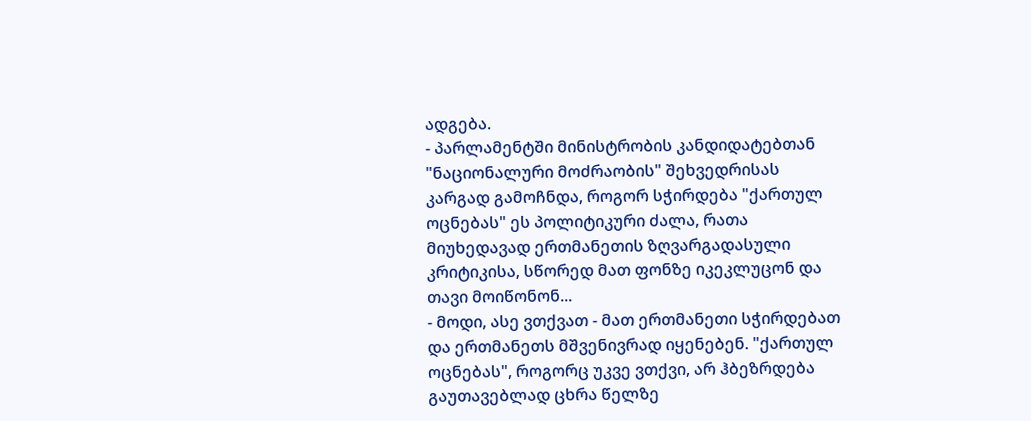ადგება.
- პარლამენტში მინისტრობის კანდიდატებთან "ნაციონალური მოძრაობის" შეხვედრისას კარგად გამოჩნდა, როგორ სჭირდება "ქართულ ოცნებას" ეს პოლიტიკური ძალა, რათა მიუხედავად ერთმანეთის ზღვარგადასული კრიტიკისა, სწორედ მათ ფონზე იკეკლუცონ და თავი მოიწონონ...
- მოდი, ასე ვთქვათ - მათ ერთმანეთი სჭირდებათ და ერთმანეთს მშვენივრად იყენებენ. "ქართულ ოცნებას", როგორც უკვე ვთქვი, არ ჰბეზრდება გაუთავებლად ცხრა წელზე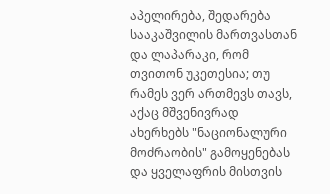აპელირება, შედარება სააკაშვილის მართვასთან და ლაპარაკი, რომ თვითონ უკეთესია; თუ რამეს ვერ ართმევს თავს, აქაც მშვენივრად ახერხებს "ნაციონალური მოძრაობის" გამოყენებას და ყველაფრის მისთვის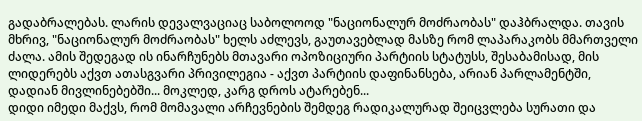გადაბრალებას. ლარის დევალვაციაც საბოლოოდ "ნაციონალურ მოძრაობას" დაჰბრალდა. თავის მხრივ, "ნაციონალურ მოძრაობას" ხელს აძლევს, გაუთავებლად მასზე რომ ლაპარაკობს მმართველი ძალა. ამის შედეგად ის ინარჩუნებს მთავარი ოპოზიციური პარტიის სტატუსს, შესაბამისად, მის ლიდერებს აქვთ ათასგვარი პრივილეგია - აქვთ პარტიის დაფინანსება, არიან პარლამენტში, დადიან მივლინებებში... მოკლედ, კარგ დროს ატარებენ...
დიდი იმედი მაქვს, რომ მომავალი არჩევნების შემდეგ რადიკალურად შეიცვლება სურათი და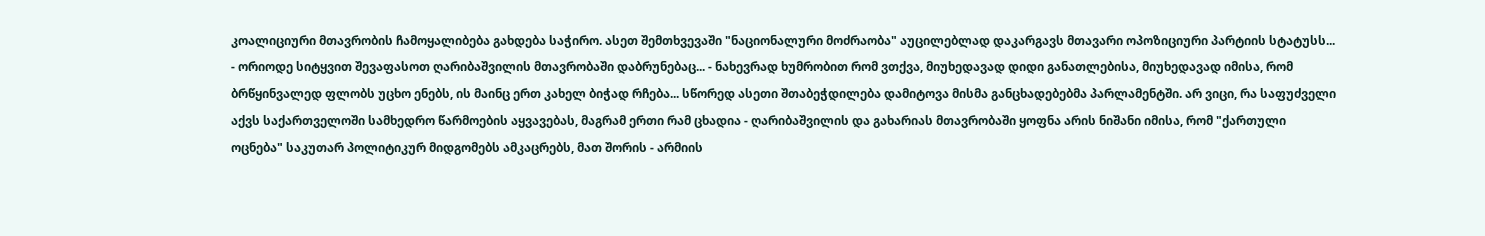კოალიციური მთავრობის ჩამოყალიბება გახდება საჭირო. ასეთ შემთხვევაში "ნაციონალური მოძრაობა" აუცილებლად დაკარგავს მთავარი ოპოზიციური პარტიის სტატუსს...
- ორიოდე სიტყვით შევაფასოთ ღარიბაშვილის მთავრობაში დაბრუნებაც... - ნახევრად ხუმრობით რომ ვთქვა, მიუხედავად დიდი განათლებისა, მიუხედავად იმისა, რომ ბრწყინვალედ ფლობს უცხო ენებს, ის მაინც ერთ კახელ ბიჭად რჩება... სწორედ ასეთი შთაბეჭდილება დამიტოვა მისმა განცხადებებმა პარლამენტში. არ ვიცი, რა საფუძველი აქვს საქართველოში სამხედრო წარმოების აყვავებას, მაგრამ ერთი რამ ცხადია - ღარიბაშვილის და გახარიას მთავრობაში ყოფნა არის ნიშანი იმისა, რომ "ქართული ოცნება" საკუთარ პოლიტიკურ მიდგომებს ამკაცრებს, მათ შორის - არმიის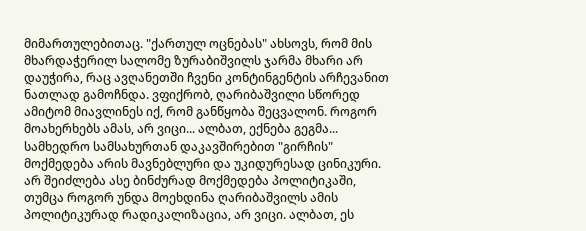მიმართულებითაც. "ქართულ ოცნებას" ახსოვს, რომ მის მხარდაჭერილ სალომე ზურაბიშვილს ჯარმა მხარი არ დაუჭირა, რაც ავღანეთში ჩვენი კონტინგენტის არჩევანით ნათლად გამოჩნდა. ვფიქრობ, ღარიბაშვილი სწორედ ამიტომ მიავლინეს იქ, რომ განწყობა შეცვალონ. როგორ მოახერხებს ამას, არ ვიცი... ალბათ, ექნება გეგმა...
სამხედრო სამსახურთან დაკავშირებით "გირჩის" მოქმედება არის მავნებლური და უკიდურესად ცინიკური. არ შეიძლება ასე ბინძურად მოქმედება პოლიტიკაში, თუმცა როგორ უნდა მოეხდინა ღარიბაშვილს ამის პოლიტიკურად რადიკალიზაცია, არ ვიცი. ალბათ, ეს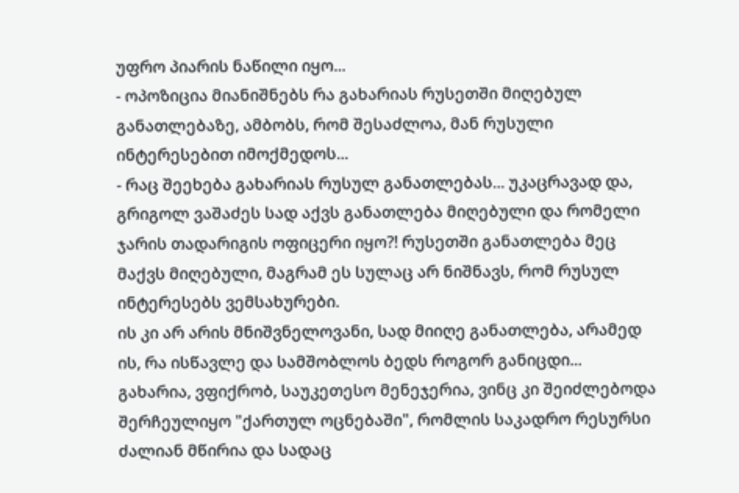უფრო პიარის ნაწილი იყო...
- ოპოზიცია მიანიშნებს რა გახარიას რუსეთში მიღებულ განათლებაზე, ამბობს, რომ შესაძლოა, მან რუსული ინტერესებით იმოქმედოს...
- რაც შეეხება გახარიას რუსულ განათლებას... უკაცრავად და, გრიგოლ ვაშაძეს სად აქვს განათლება მიღებული და რომელი ჯარის თადარიგის ოფიცერი იყო?! რუსეთში განათლება მეც მაქვს მიღებული, მაგრამ ეს სულაც არ ნიშნავს, რომ რუსულ ინტერესებს ვემსახურები.
ის კი არ არის მნიშვნელოვანი, სად მიიღე განათლება, არამედ ის, რა ისწავლე და სამშობლოს ბედს როგორ განიცდი... გახარია, ვფიქრობ, საუკეთესო მენეჯერია, ვინც კი შეიძლებოდა შერჩეულიყო "ქართულ ოცნებაში", რომლის საკადრო რესურსი ძალიან მწირია და სადაც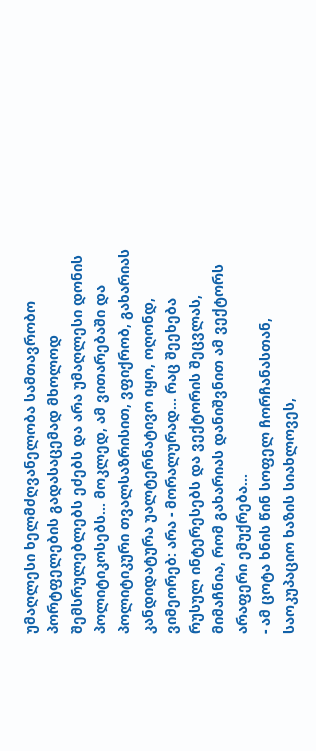უმაღლესი ხელმძღვანელობა სამთავრობო პორტფელების გადასაცემად მხოლოდ შემსრულებლებს ეძებს და არა უმაღლესი დონის პოლიტიკოსებს... მოკლედ, ამ ვითარებაში და პოლიტიკური თვალსაზრისით, ვფიქრობ, გახარიას კანდიდატურა უალტერნატივო იყო, ოღონდ, ვიმეორებ: არა - მორალურად... რაც შეეხება რუსულ ინტერესებს და ვექტორის შეცვლას, მიმაჩნია, რომ გახარიას დანიშვნით ამ ვექტორს არაფერი ემუქრება...
- ამ ცოტა ხნის წინ სოფელ ჩორჩანასთან, საოკუპაციო ხაზის სიახლოვეს,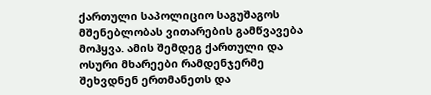ქართული საპოლიციო საგუშაგოს მშენებლობას ვითარების გამწვავება მოჰყვა. ამის შემდეგ ქართული და ოსური მხარეები რამდენჯერმე შეხვდნენ ერთმანეთს და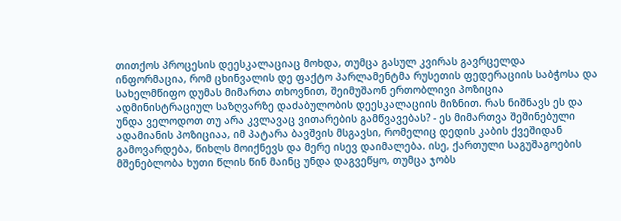თითქოს პროცესის დეესკალაციაც მოხდა, თუმცა გასულ კვირას გავრცელდა ინფორმაცია, რომ ცხინვალის დე ფაქტო პარლამენტმა რუსეთის ფედერაციის საბჭოსა და სახელმწიფო დუმას მიმართა თხოვნით, შეიმუშაონ ერთობლივი პოზიცია ადმინისტრაციულ საზღვარზე დაძაბულობის დეესკალაციის მიზნით. რას ნიშნავს ეს და უნდა ველოდოთ თუ არა კვლავაც ვითარების გამწვავებას? - ეს მიმართვა შეშინებული ადამიანის პოზიციაა, იმ პატარა ბავშვის მსგავსი, რომელიც დედის კაბის ქვეშიდან გამოვარდება, წიხლს მოიქნევს და მერე ისევ დაიმალება. ისე, ქართული საგუშაგოების მშენებლობა ხუთი წლის წინ მაინც უნდა დაგვეწყო, თუმცა ჯობს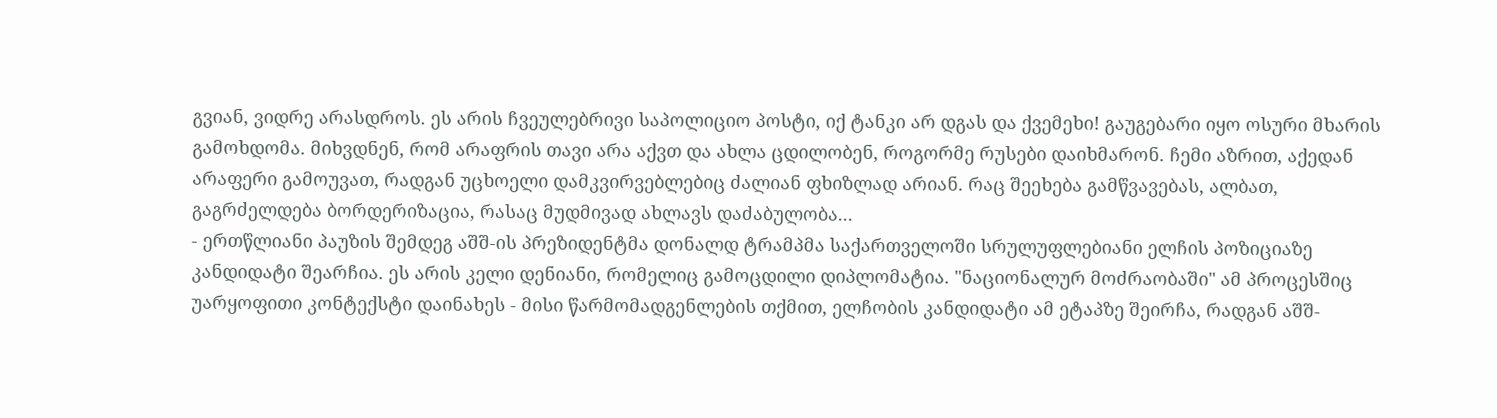გვიან, ვიდრე არასდროს. ეს არის ჩვეულებრივი საპოლიციო პოსტი, იქ ტანკი არ დგას და ქვემეხი! გაუგებარი იყო ოსური მხარის გამოხდომა. მიხვდნენ, რომ არაფრის თავი არა აქვთ და ახლა ცდილობენ, როგორმე რუსები დაიხმარონ. ჩემი აზრით, აქედან არაფერი გამოუვათ, რადგან უცხოელი დამკვირვებლებიც ძალიან ფხიზლად არიან. რაც შეეხება გამწვავებას, ალბათ, გაგრძელდება ბორდერიზაცია, რასაც მუდმივად ახლავს დაძაბულობა...
- ერთწლიანი პაუზის შემდეგ აშშ-ის პრეზიდენტმა დონალდ ტრამპმა საქართველოში სრულუფლებიანი ელჩის პოზიციაზე კანდიდატი შეარჩია. ეს არის კელი დენიანი, რომელიც გამოცდილი დიპლომატია. "ნაციონალურ მოძრაობაში" ამ პროცესშიც უარყოფითი კონტექსტი დაინახეს - მისი წარმომადგენლების თქმით, ელჩობის კანდიდატი ამ ეტაპზე შეირჩა, რადგან აშშ-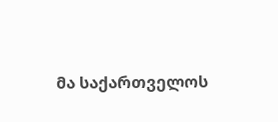მა საქართველოს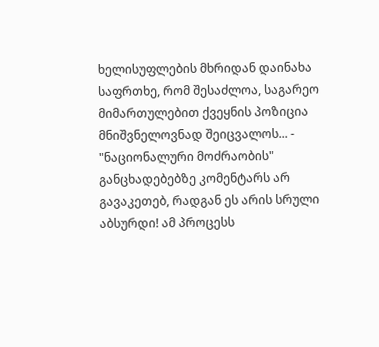ხელისუფლების მხრიდან დაინახა საფრთხე, რომ შესაძლოა, საგარეო მიმართულებით ქვეყნის პოზიცია მნიშვნელოვნად შეიცვალოს... - "ნაციონალური მოძრაობის" განცხადებებზე კომენტარს არ გავაკეთებ, რადგან ეს არის სრული აბსურდი! ამ პროცესს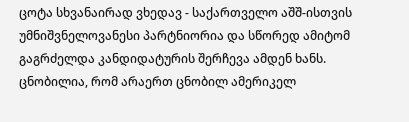ცოტა სხვანაირად ვხედავ - საქართველო აშშ-ისთვის უმნიშვნელოვანესი პარტნიორია და სწორედ ამიტომ გაგრძელდა კანდიდატურის შერჩევა ამდენ ხანს. ცნობილია, რომ არაერთ ცნობილ ამერიკელ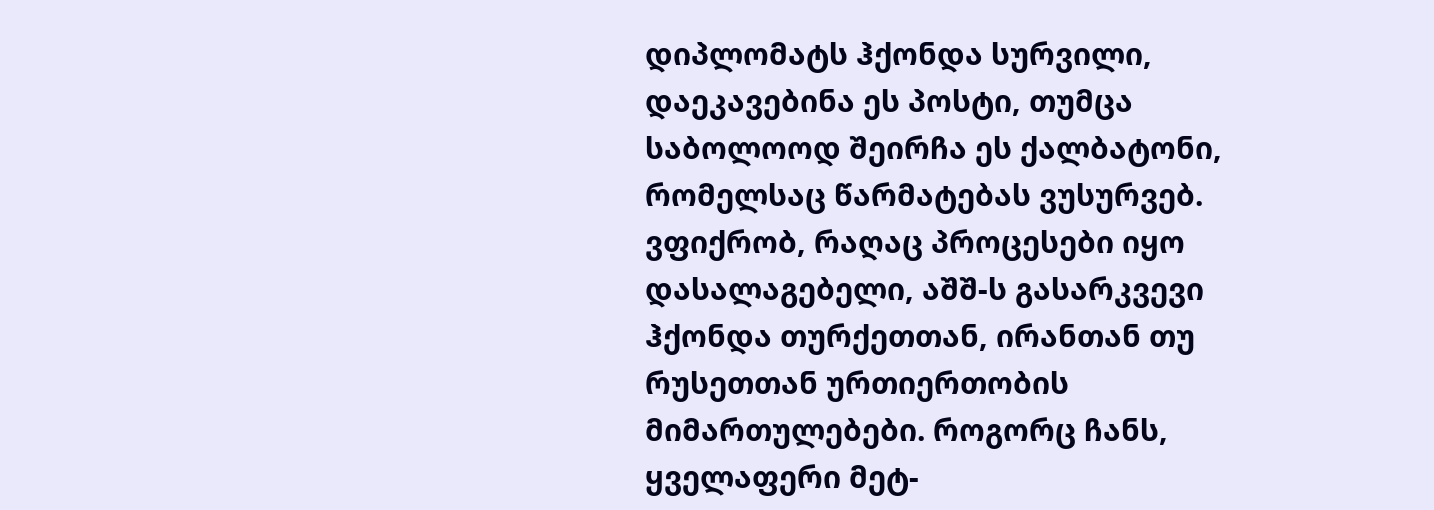დიპლომატს ჰქონდა სურვილი, დაეკავებინა ეს პოსტი, თუმცა საბოლოოდ შეირჩა ეს ქალბატონი, რომელსაც წარმატებას ვუსურვებ. ვფიქრობ, რაღაც პროცესები იყო დასალაგებელი, აშშ-ს გასარკვევი ჰქონდა თურქეთთან, ირანთან თუ რუსეთთან ურთიერთობის მიმართულებები. როგორც ჩანს, ყველაფერი მეტ-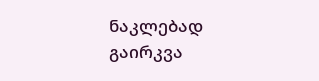ნაკლებად გაირკვა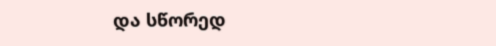და სწორედ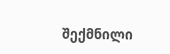შექმნილი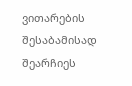ვითარების შესაბამისად შეარჩიეს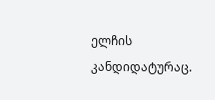ელჩის კანდიდატურაც.